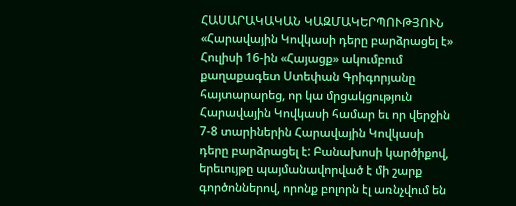ՀԱՍԱՐԱԿԱԿԱՆ ԿԱԶՄԱԿԵՐՊՈՒԹՅՈՒՆ
«Հարավային Կովկասի դերը բարձրացել է»
Հուլիսի 16-ին «Հայացք» ակումբում քաղաքագետ Ստեփան Գրիգորյանը հայտարարեց, որ կա մրցակցություն Հարավային Կովկասի համար եւ որ վերջին 7-8 տարիներին Հարավային Կովկասի դերը բարձրացել է: Բանախոսի կարծիքով, երեւույթը պայմանավորված է մի շարք գործոններով, որոնք բոլորն էլ առնչվում են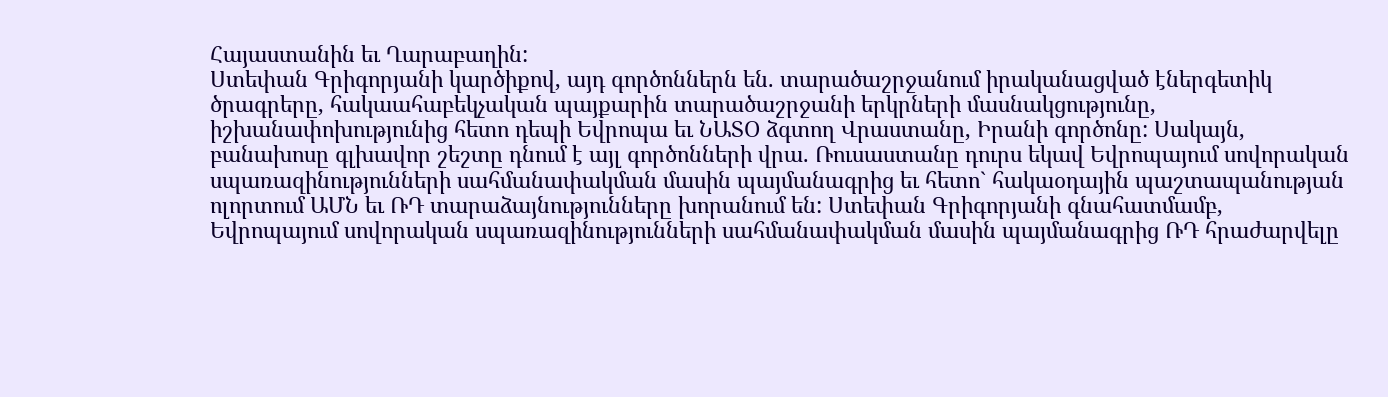Հայաստանին եւ Ղարաբաղին:
Ստեփան Գրիգորյանի կարծիքով, այդ գործոններն են. տարածաշրջանում իրականացված էներգետիկ ծրագրերը, հակաահաբեկչական պայքարին տարածաշրջանի երկրների մասնակցությունը, իշխանափոխությունից հետո դեպի Եվրոպա եւ ՆԱՏՕ ձգտող Վրաստանը, Իրանի գործոնը: Սակայն, բանախոսը գլխավոր շեշտը դնում է այլ գործոնների վրա. Ռուսաստանը դուրս եկավ Եվրոպայում սովորական սպառազինությունների սահմանափակման մասին պայմանագրից եւ հետո` հակաօդային պաշտապանության ոլորտում ԱՄՆ եւ ՌԴ տարաձայնությունները խորանում են: Ստեփան Գրիգորյանի գնահատմամբ, Եվրոպայում սովորական սպառազինությունների սահմանափակման մասին պայմանագրից ՌԴ հրաժարվելը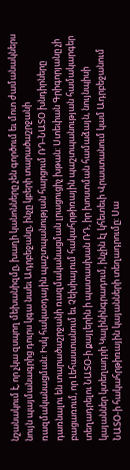նշանակում է, որ չկա զսպող մեխանիզմը, խաղի կանոնները չեն գործում եւ մոտ ժամանակներս նույն պայմանագրից դուրս կգա նաեւ Ադրբեջանը, ինչը կբերի տարածաշրջանի ռազմականացման: Իսկ հակաօդային պաշտպանության հարցում ՌԴ-ՆԱՏՕ խնդիրները դառնալու են տարածաշրջանի ռազմականացման լրացուցիչ խթան: Ստեփան Գրիգորյանը չի բացառում, որ Լեհաստանում եւ Չեխիայում հակահրթիռային պաշտպանության համակարգեր տեղադրելու ՆԱՏՕ-ի քայլերին ի պատասխան ՌԴ, իր խոստման համաձայն, նույնպիսի կայաններ կտեղադրի Կալինինգրադում, ինչին էլ կհետեւի Վրաստանում կամ Ադրբեջանում ՆԱՏՕ-ի հակահրթիռային կայանների տեղադրումը: Սա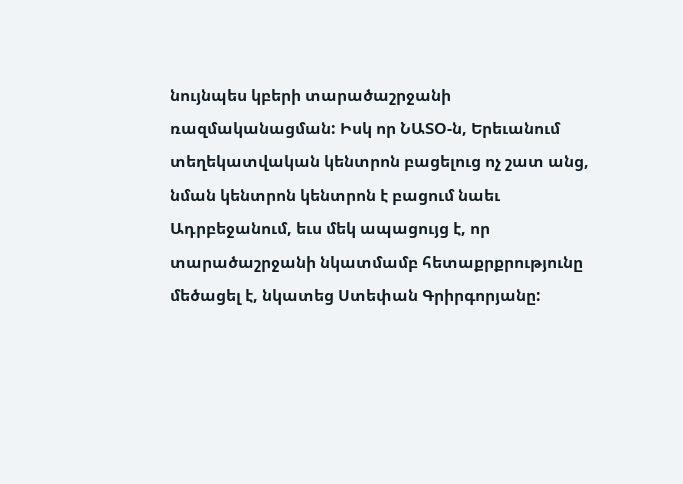նույնպես կբերի տարածաշրջանի ռազմականացման: Իսկ որ ՆԱՏՕ-ն, Երեւանում տեղեկատվական կենտրոն բացելուց ոչ շատ անց, նման կենտրոն կենտրոն է բացում նաեւ Ադրբեջանում, եւս մեկ ապացույց է, որ տարածաշրջանի նկատմամբ հետաքրքրությունը մեծացել է, նկատեց Ստեփան Գրիրգորյանը: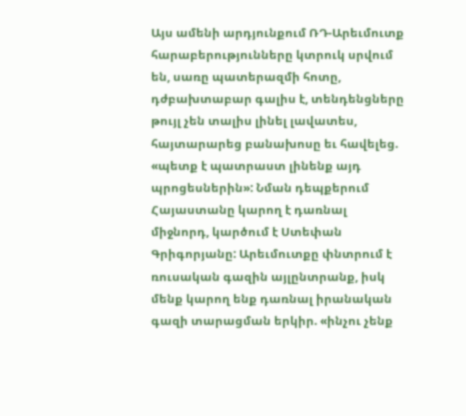Այս ամենի արդյունքում ՌԴ-Արեւմուտք հարաբերությունները կտրուկ սրվում են, սառը պատերազմի հոտը, դժբախտաբար գալիս է, տենդենցները թույլ չեն տալիս լինել լավատես, հայտարարեց բանախոսը եւ հավելեց. «պետք է պատրաստ լինենք այդ պրոցեսներին»: Նման դեպքերում Հայաստանը կարող է դառնալ միջնորդ, կարծում է Ստեփան Գրիգորյանը: Արեւմուտքը փնտրում է ռուսական գազին այլընտրանք, իսկ մենք կարող ենք դառնալ իրանական գազի տարացման երկիր. «ինչու չենք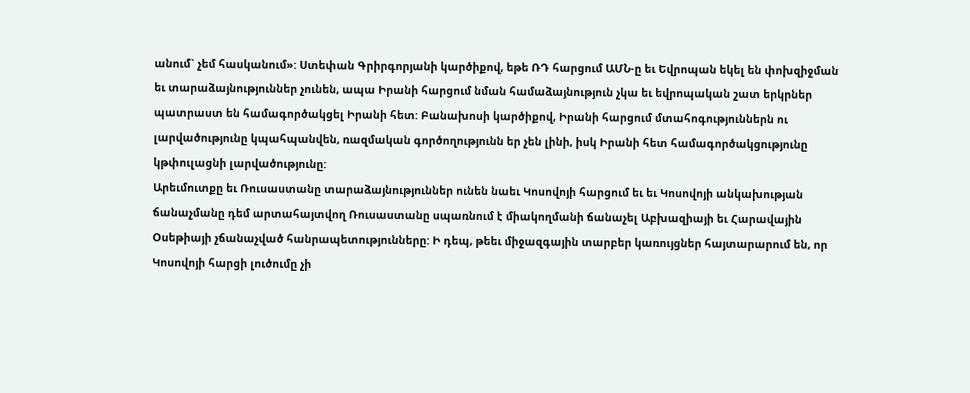անում` չեմ հասկանում»: Ստեփան Գրիրգորյանի կարծիքով, եթե ՌԴ հարցում ԱՄՆ-ը եւ Եվրոպան եկել են փոխզիջման եւ տարաձայնություններ չունեն, ապա Իրանի հարցում նման համաձայնություն չկա եւ եվրոպական շատ երկրներ պատրաստ են համագործակցել Իրանի հետ: Բանախոսի կարծիքով, Իրանի հարցում մտահոգություններն ու լարվածությունը կպահպանվեն, ռազմական գործողությունն եր չեն լինի, իսկ Իրանի հետ համագործակցությունը կթփուլացնի լարվածությունը:
Արեւմուտքը եւ Ռուսաստանը տարաձայնություններ ունեն նաեւ Կոսովոյի հարցում եւ եւ Կոսովոյի անկախության ճանաչմանը դեմ արտահայտվող Ռուսաստանը սպառնում է միակողմանի ճանաչել Աբխազիայի եւ Հարավային Օսեթիայի չճանաչված հանրապետությունները: Ի դեպ, թեեւ միջազգային տարբեր կառույցներ հայտարարում են, որ Կոսովոյի հարցի լուծումը չի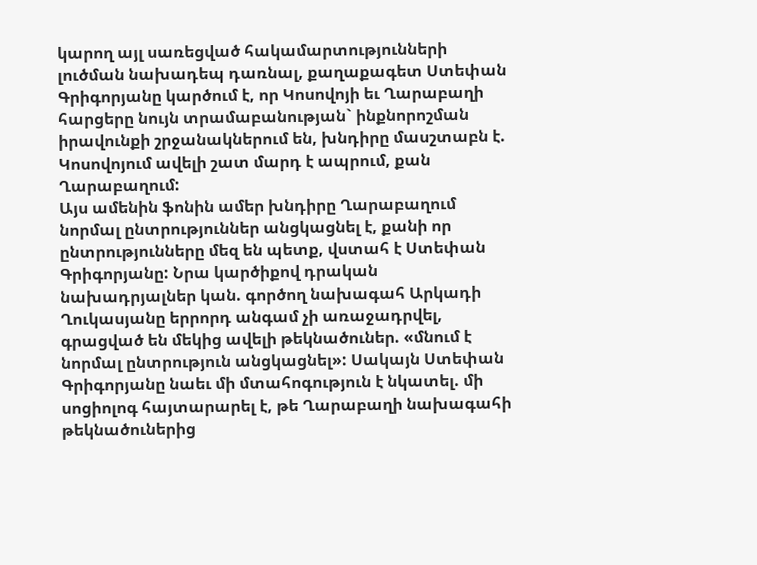կարող այլ սառեցված հակամարտությունների լուծման նախադեպ դառնալ, քաղաքագետ Ստեփան Գրիգորյանը կարծում է, որ Կոսովոյի եւ Ղարաբաղի հարցերը նույն տրամաբանության` ինքնորոշման իրավունքի շրջանակներում են, խնդիրը մասշտաբն է. Կոսովոյում ավելի շատ մարդ է ապրում, քան Ղարաբաղում:
Այս ամենին ֆոնին ամեր խնդիրը Ղարաբաղում նորմալ ընտրություններ անցկացնել է, քանի որ ընտրությունները մեզ են պետք, վստահ է Ստեփան Գրիգորյանը: Նրա կարծիքով դրական նախադրյալներ կան. գործող նախագահ Արկադի Ղուկասյանը երրորդ անգամ չի առաջադրվել, գրացված են մեկից ավելի թեկնածուներ. «մնում է նորմալ ընտրություն անցկացնել»: Սակայն Ստեփան Գրիգորյանը նաեւ մի մտահոգություն է նկատել. մի սոցիոլոգ հայտարարել է, թե Ղարաբաղի նախագահի թեկնածուներից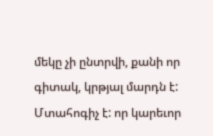մեկը չի ընտրվի, քանի որ գիտակ, կրթյալ մարդն է: Մտահոգիչ է: որ կարեւոր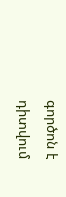գործոն է դիտվում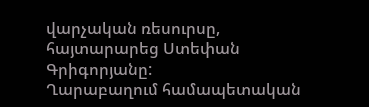վարչական ռեսուրսը, հայտարարեց Ստեփան Գրիգորյանը:
Ղարաբաղում համապետական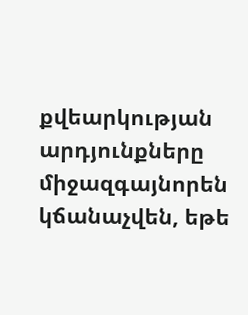քվեարկության արդյունքները միջազգայնորեն կճանաչվեն, եթե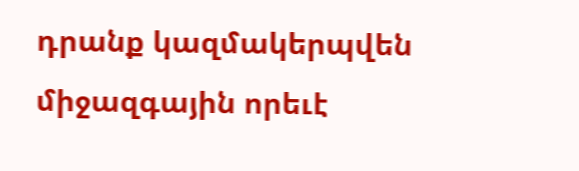դրանք կազմակերպվեն միջազգային որեւէ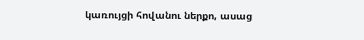կառույցի հովանու ներքո, ասաց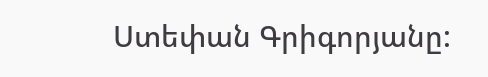Ստեփան Գրիգորյանը: